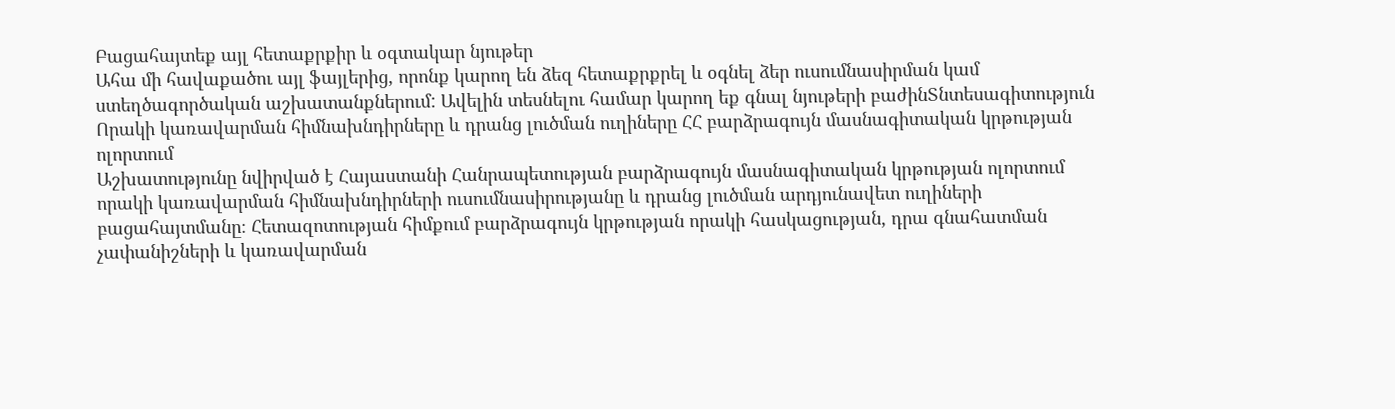Բացահայտեք այլ հետաքրքիր և օգտակար նյութեր
Ահա մի հավաքածու այլ ֆայլերից, որոնք կարող են ձեզ հետաքրքրել և օգնել ձեր ուսումնասիրման կամ ստեղծագործական աշխատանքներում: Ավելին տեսնելու համար կարող եք գնալ նյութերի բաժինՏնտեսագիտություն
Որակի կառավարման հիմնախնդիրները և դրանց լուծման ուղիները ՀՀ բարձրագույն մասնագիտական կրթության ոլորտում
Աշխատությունը նվիրված է Հայաստանի Հանրապետության բարձրագույն մասնագիտական կրթության ոլորտում որակի կառավարման հիմնախնդիրների ուսումնասիրությանը և դրանց լուծման արդյունավետ ուղիների բացահայտմանը։ Հետազոտության հիմքում բարձրագույն կրթության որակի հասկացության, դրա գնահատման չափանիշների և կառավարման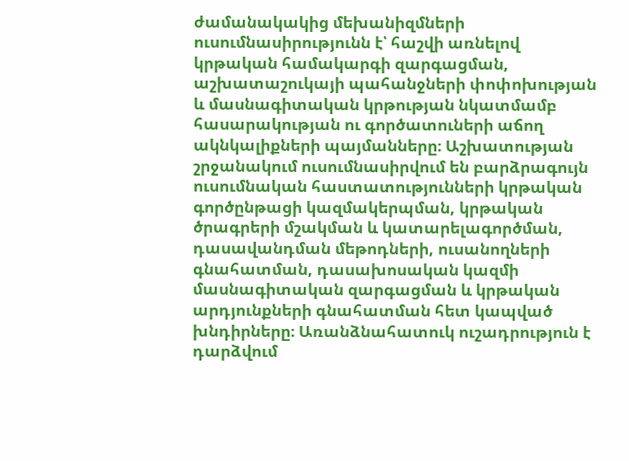ժամանակակից մեխանիզմների ուսումնասիրությունն է՝ հաշվի առնելով կրթական համակարգի զարգացման, աշխատաշուկայի պահանջների փոփոխության և մասնագիտական կրթության նկատմամբ հասարակության ու գործատուների աճող ակնկալիքների պայմանները։ Աշխատության շրջանակում ուսումնասիրվում են բարձրագույն ուսումնական հաստատությունների կրթական գործընթացի կազմակերպման, կրթական ծրագրերի մշակման և կատարելագործման, դասավանդման մեթոդների, ուսանողների գնահատման, դասախոսական կազմի մասնագիտական զարգացման և կրթական արդյունքների գնահատման հետ կապված խնդիրները։ Առանձնահատուկ ուշադրություն է դարձվում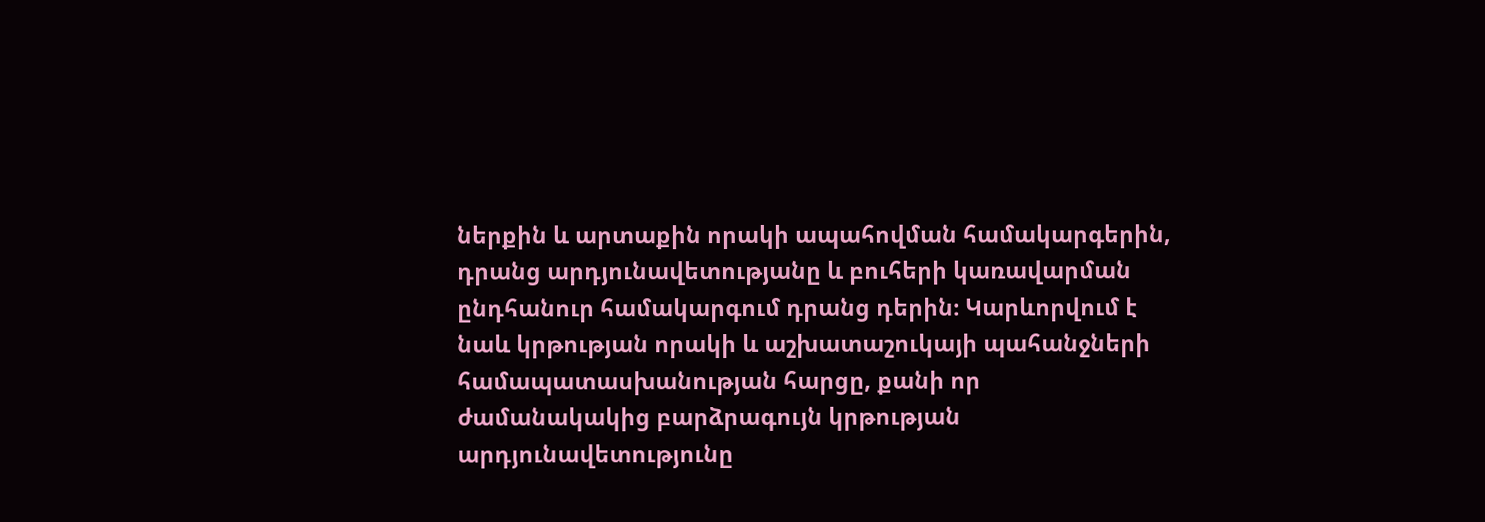ներքին և արտաքին որակի ապահովման համակարգերին, դրանց արդյունավետությանը և բուհերի կառավարման ընդհանուր համակարգում դրանց դերին։ Կարևորվում է նաև կրթության որակի և աշխատաշուկայի պահանջների համապատասխանության հարցը, քանի որ ժամանակակից բարձրագույն կրթության արդյունավետությունը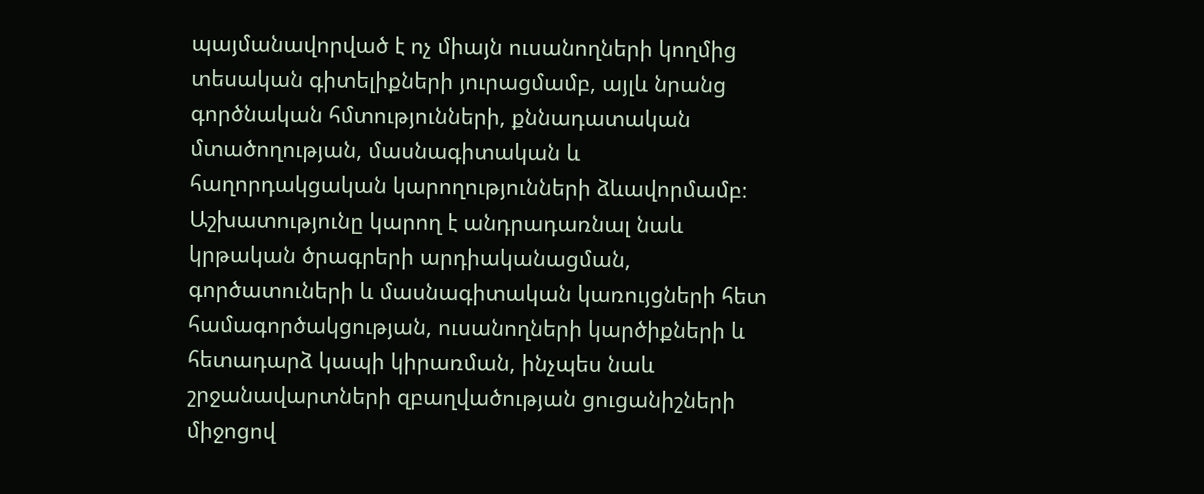պայմանավորված է ոչ միայն ուսանողների կողմից տեսական գիտելիքների յուրացմամբ, այլև նրանց գործնական հմտությունների, քննադատական մտածողության, մասնագիտական և հաղորդակցական կարողությունների ձևավորմամբ։ Աշխատությունը կարող է անդրադառնալ նաև կրթական ծրագրերի արդիականացման, գործատուների և մասնագիտական կառույցների հետ համագործակցության, ուսանողների կարծիքների և հետադարձ կապի կիրառման, ինչպես նաև շրջանավարտների զբաղվածության ցուցանիշների միջոցով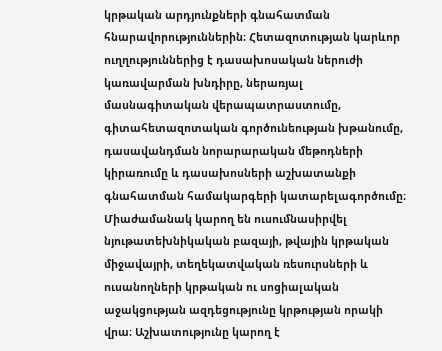կրթական արդյունքների գնահատման հնարավորություններին։ Հետազոտության կարևոր ուղղություններից է դասախոսական ներուժի կառավարման խնդիրը, ներառյալ մասնագիտական վերապատրաստումը, գիտահետազոտական գործունեության խթանումը, դասավանդման նորարարական մեթոդների կիրառումը և դասախոսների աշխատանքի գնահատման համակարգերի կատարելագործումը։ Միաժամանակ կարող են ուսումնասիրվել նյութատեխնիկական բազայի, թվային կրթական միջավայրի, տեղեկատվական ռեսուրսների և ուսանողների կրթական ու սոցիալական աջակցության ազդեցությունը կրթության որակի վրա։ Աշխատությունը կարող է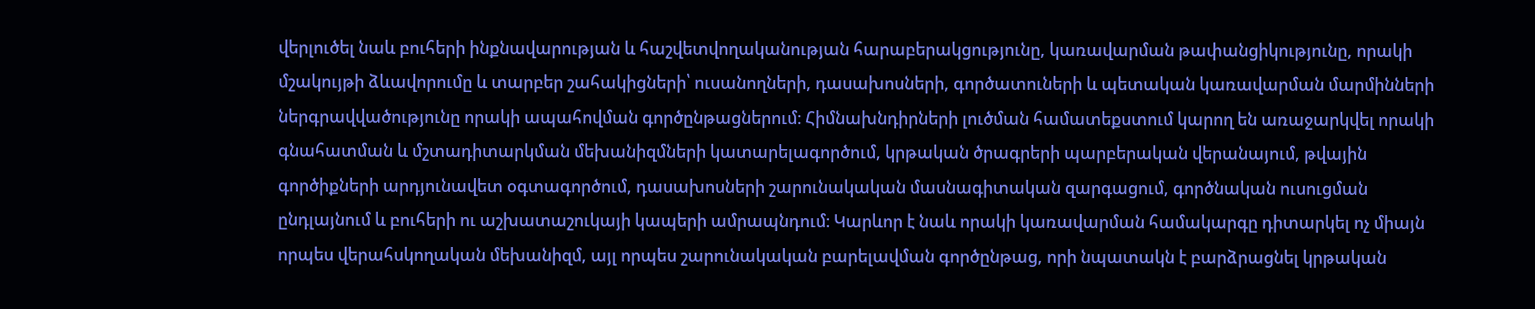վերլուծել նաև բուհերի ինքնավարության և հաշվետվողականության հարաբերակցությունը, կառավարման թափանցիկությունը, որակի մշակույթի ձևավորումը և տարբեր շահակիցների՝ ուսանողների, դասախոսների, գործատուների և պետական կառավարման մարմինների ներգրավվածությունը որակի ապահովման գործընթացներում։ Հիմնախնդիրների լուծման համատեքստում կարող են առաջարկվել որակի գնահատման և մշտադիտարկման մեխանիզմների կատարելագործում, կրթական ծրագրերի պարբերական վերանայում, թվային գործիքների արդյունավետ օգտագործում, դասախոսների շարունակական մասնագիտական զարգացում, գործնական ուսուցման ընդլայնում և բուհերի ու աշխատաշուկայի կապերի ամրապնդում։ Կարևոր է նաև որակի կառավարման համակարգը դիտարկել ոչ միայն որպես վերահսկողական մեխանիզմ, այլ որպես շարունակական բարելավման գործընթաց, որի նպատակն է բարձրացնել կրթական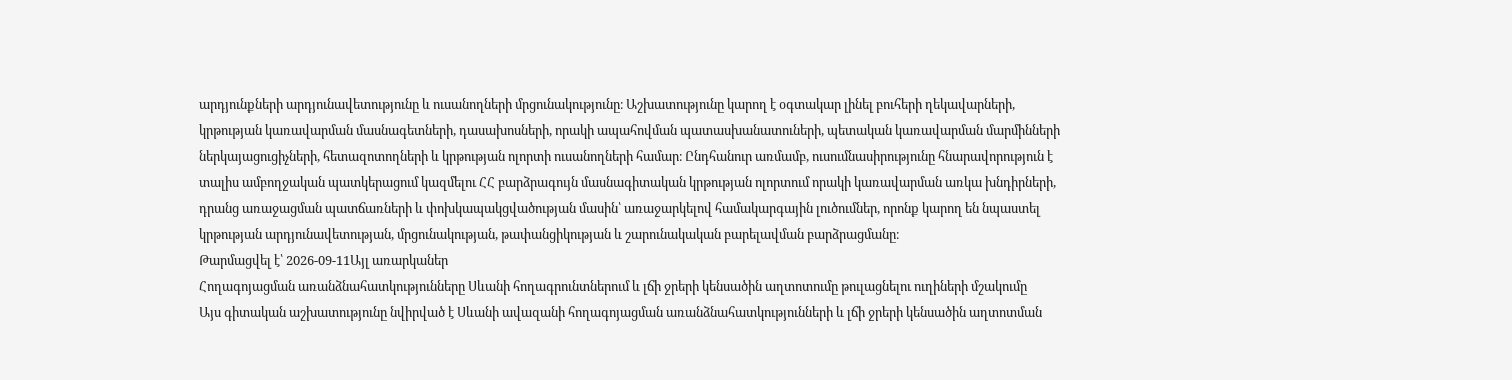արդյունքների արդյունավետությունը և ուսանողների մրցունակությունը։ Աշխատությունը կարող է օգտակար լինել բուհերի ղեկավարների, կրթության կառավարման մասնագետների, դասախոսների, որակի ապահովման պատասխանատուների, պետական կառավարման մարմինների ներկայացուցիչների, հետազոտողների և կրթության ոլորտի ուսանողների համար։ Ընդհանուր առմամբ, ուսումնասիրությունը հնարավորություն է տալիս ամբողջական պատկերացում կազմելու ՀՀ բարձրագույն մասնագիտական կրթության ոլորտում որակի կառավարման առկա խնդիրների, դրանց առաջացման պատճառների և փոխկապակցվածության մասին՝ առաջարկելով համակարգային լուծումներ, որոնք կարող են նպաստել կրթության արդյունավետության, մրցունակության, թափանցիկության և շարունակական բարելավման բարձրացմանը։
Թարմացվել է՝ 2026-09-11Այլ առարկաներ
Հողագոյացման առանձնահատկությունները Սևանի հողագրունտներում և լճի ջրերի կենսածին աղտոտումը թուլացնելու ուղիների մշակումը
Այս գիտական աշխատությունը նվիրված է Սևանի ավազանի հողագոյացման առանձնահատկությունների և լճի ջրերի կենսածին աղտոտման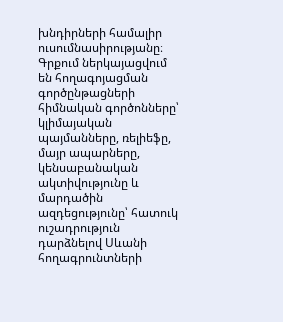խնդիրների համալիր ուսումնասիրությանը։ Գրքում ներկայացվում են հողագոյացման գործընթացների հիմնական գործոնները՝ կլիմայական պայմանները, ռելիեֆը, մայր ապարները, կենսաբանական ակտիվությունը և մարդածին ազդեցությունը՝ հատուկ ուշադրություն դարձնելով Սևանի հողագրունտների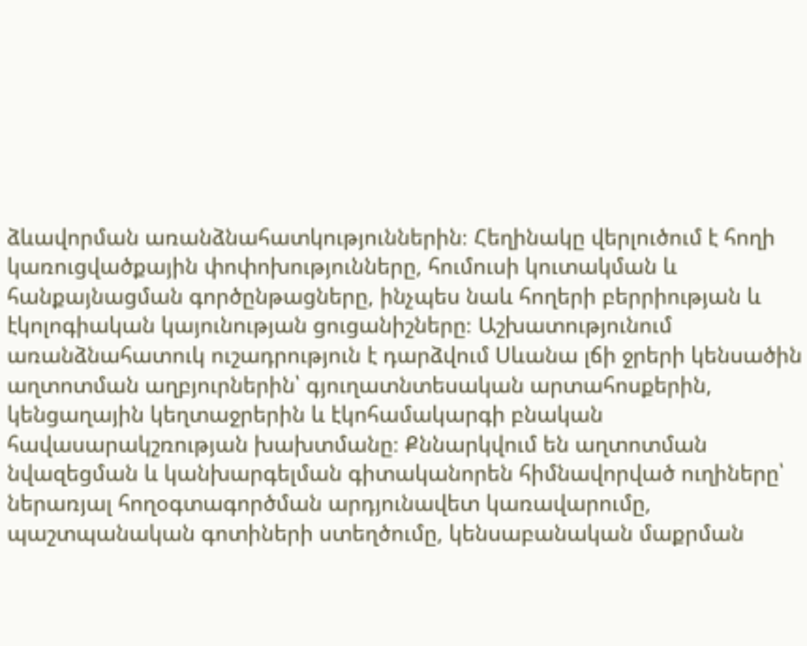ձևավորման առանձնահատկություններին։ Հեղինակը վերլուծում է հողի կառուցվածքային փոփոխությունները, հումուսի կուտակման և հանքայնացման գործընթացները, ինչպես նաև հողերի բերրիության և էկոլոգիական կայունության ցուցանիշները։ Աշխատությունում առանձնահատուկ ուշադրություն է դարձվում Սևանա լճի ջրերի կենսածին աղտոտման աղբյուրներին՝ գյուղատնտեսական արտահոսքերին, կենցաղային կեղտաջրերին և էկոհամակարգի բնական հավասարակշռության խախտմանը։ Քննարկվում են աղտոտման նվազեցման և կանխարգելման գիտականորեն հիմնավորված ուղիները՝ ներառյալ հողօգտագործման արդյունավետ կառավարումը, պաշտպանական գոտիների ստեղծումը, կենսաբանական մաքրման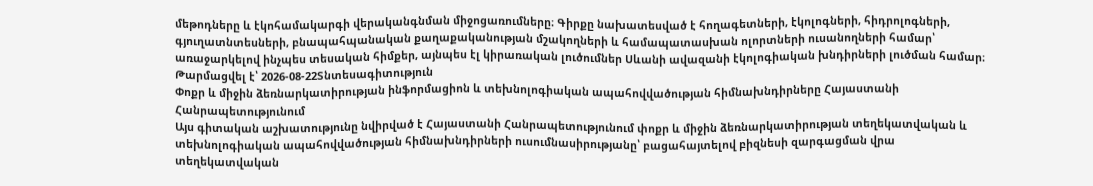մեթոդները և էկոհամակարգի վերականգնման միջոցառումները։ Գիրքը նախատեսված է հողագետների, էկոլոգների, հիդրոլոգների, գյուղատնտեսների, բնապահպանական քաղաքականության մշակողների և համապատասխան ոլորտների ուսանողների համար՝ առաջարկելով ինչպես տեսական հիմքեր, այնպես էլ կիրառական լուծումներ Սևանի ավազանի էկոլոգիական խնդիրների լուծման համար։
Թարմացվել է՝ 2026-08-22Տնտեսագիտություն
Փոքր և միջին ձեռնարկատիրության ինֆորմացիոն և տեխնոլոգիական ապահովվածության հիմնախնդիրները Հայաստանի Հանրապետությունում
Այս գիտական աշխատությունը նվիրված է Հայաստանի Հանրապետությունում փոքր և միջին ձեռնարկատիրության տեղեկատվական և տեխնոլոգիական ապահովվածության հիմնախնդիրների ուսումնասիրությանը՝ բացահայտելով բիզնեսի զարգացման վրա տեղեկատվական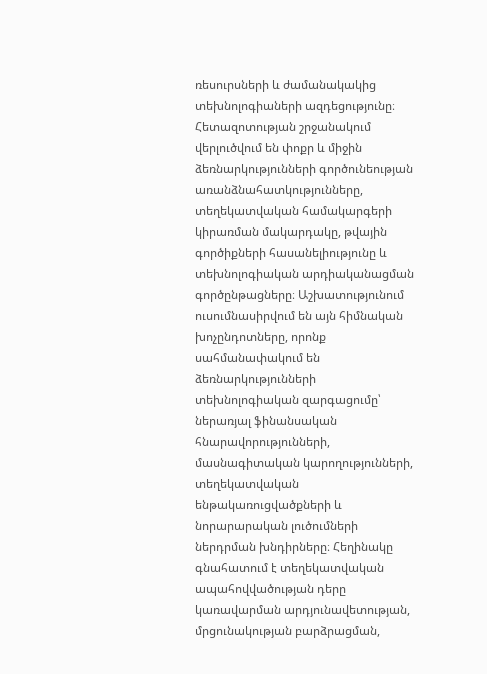ռեսուրսների և ժամանակակից տեխնոլոգիաների ազդեցությունը։ Հետազոտության շրջանակում վերլուծվում են փոքր և միջին ձեռնարկությունների գործունեության առանձնահատկությունները, տեղեկատվական համակարգերի կիրառման մակարդակը, թվային գործիքների հասանելիությունը և տեխնոլոգիական արդիականացման գործընթացները։ Աշխատությունում ուսումնասիրվում են այն հիմնական խոչընդոտները, որոնք սահմանափակում են ձեռնարկությունների տեխնոլոգիական զարգացումը՝ ներառյալ ֆինանսական հնարավորությունների, մասնագիտական կարողությունների, տեղեկատվական ենթակառուցվածքների և նորարարական լուծումների ներդրման խնդիրները։ Հեղինակը գնահատում է տեղեկատվական ապահովվածության դերը կառավարման արդյունավետության, մրցունակության բարձրացման,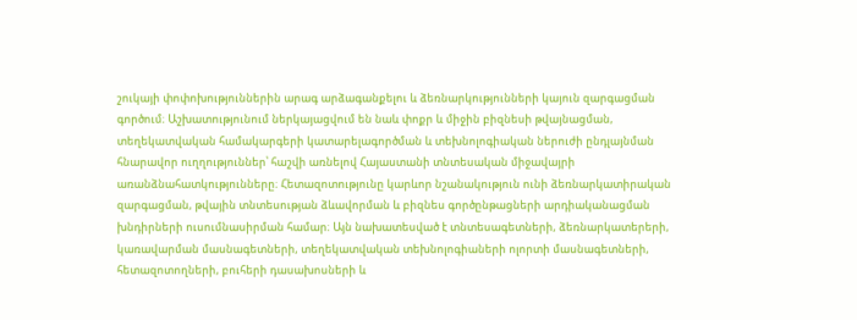շուկայի փոփոխություններին արագ արձագանքելու և ձեռնարկությունների կայուն զարգացման գործում։ Աշխատությունում ներկայացվում են նաև փոքր և միջին բիզնեսի թվայնացման, տեղեկատվական համակարգերի կատարելագործման և տեխնոլոգիական ներուժի ընդլայնման հնարավոր ուղղություններ՝ հաշվի առնելով Հայաստանի տնտեսական միջավայրի առանձնահատկությունները։ Հետազոտությունը կարևոր նշանակություն ունի ձեռնարկատիրական զարգացման, թվային տնտեսության ձևավորման և բիզնես գործընթացների արդիականացման խնդիրների ուսումնասիրման համար։ Այն նախատեսված է տնտեսագետների, ձեռնարկատերերի, կառավարման մասնագետների, տեղեկատվական տեխնոլոգիաների ոլորտի մասնագետների, հետազոտողների, բուհերի դասախոսների և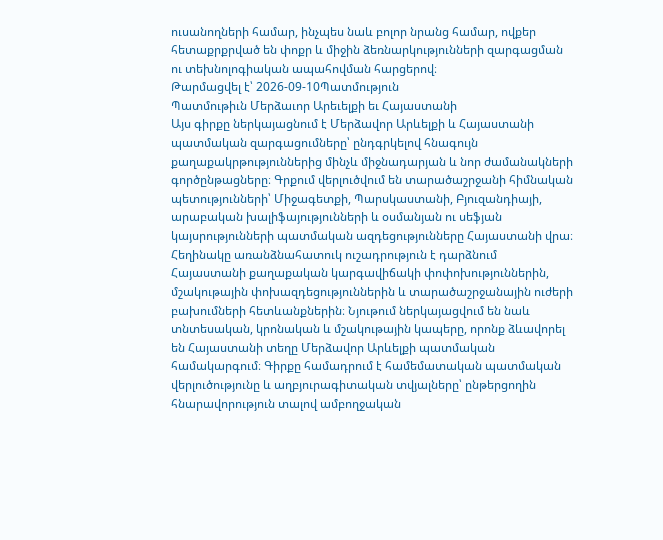ուսանողների համար, ինչպես նաև բոլոր նրանց համար, ովքեր հետաքրքրված են փոքր և միջին ձեռնարկությունների զարգացման ու տեխնոլոգիական ապահովման հարցերով։
Թարմացվել է՝ 2026-09-10Պատմություն
Պատմութիւն Մերձաւոր Արեւելքի եւ Հայաստանի
Այս գիրքը ներկայացնում է Մերձավոր Արևելքի և Հայաստանի պատմական զարգացումները՝ ընդգրկելով հնագույն քաղաքակրթություններից մինչև միջնադարյան և նոր ժամանակների գործընթացները։ Գրքում վերլուծվում են տարածաշրջանի հիմնական պետությունների՝ Միջագետքի, Պարսկաստանի, Բյուզանդիայի, արաբական խալիֆայությունների և օսմանյան ու սեֆյան կայսրությունների պատմական ազդեցությունները Հայաստանի վրա։ Հեղինակը առանձնահատուկ ուշադրություն է դարձնում Հայաստանի քաղաքական կարգավիճակի փոփոխություններին, մշակութային փոխազդեցություններին և տարածաշրջանային ուժերի բախումների հետևանքներին։ Նյութում ներկայացվում են նաև տնտեսական, կրոնական և մշակութային կապերը, որոնք ձևավորել են Հայաստանի տեղը Մերձավոր Արևելքի պատմական համակարգում։ Գիրքը համադրում է համեմատական պատմական վերլուծությունը և աղբյուրագիտական տվյալները՝ ընթերցողին հնարավորություն տալով ամբողջական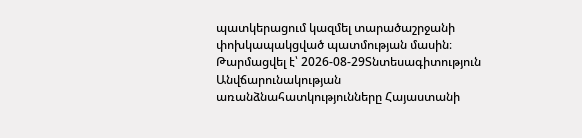պատկերացում կազմել տարածաշրջանի փոխկապակցված պատմության մասին։
Թարմացվել է՝ 2026-08-29Տնտեսագիտություն
Անվճարունակության առանձնահատկությունները Հայաստանի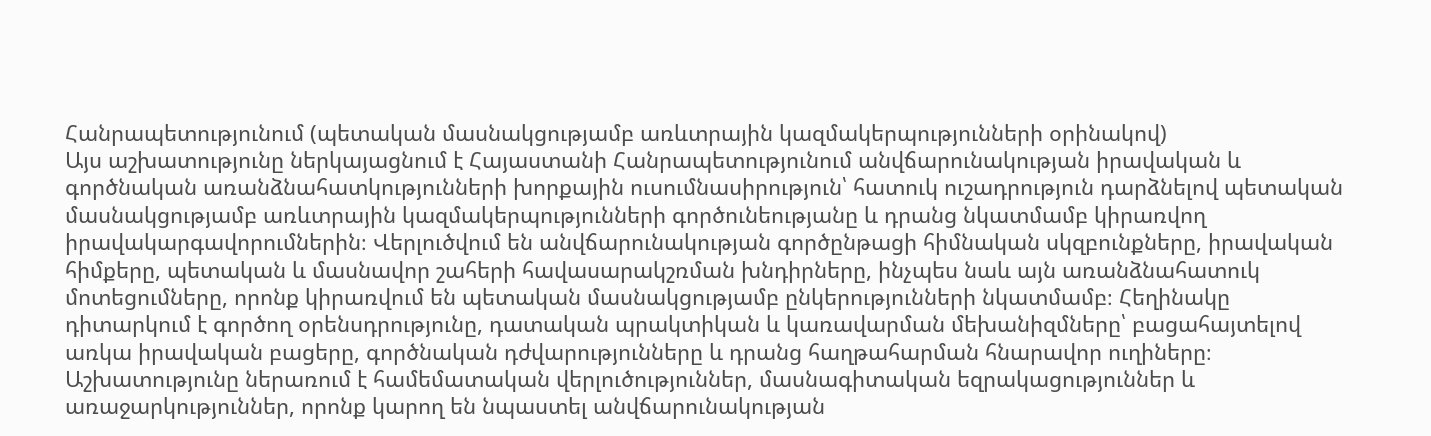Հանրապետությունում (պետական մասնակցությամբ առևտրային կազմակերպությունների օրինակով)
Այս աշխատությունը ներկայացնում է Հայաստանի Հանրապետությունում անվճարունակության իրավական և գործնական առանձնահատկությունների խորքային ուսումնասիրություն՝ հատուկ ուշադրություն դարձնելով պետական մասնակցությամբ առևտրային կազմակերպությունների գործունեությանը և դրանց նկատմամբ կիրառվող իրավակարգավորումներին։ Վերլուծվում են անվճարունակության գործընթացի հիմնական սկզբունքները, իրավական հիմքերը, պետական և մասնավոր շահերի հավասարակշռման խնդիրները, ինչպես նաև այն առանձնահատուկ մոտեցումները, որոնք կիրառվում են պետական մասնակցությամբ ընկերությունների նկատմամբ։ Հեղինակը դիտարկում է գործող օրենսդրությունը, դատական պրակտիկան և կառավարման մեխանիզմները՝ բացահայտելով առկա իրավական բացերը, գործնական դժվարությունները և դրանց հաղթահարման հնարավոր ուղիները։ Աշխատությունը ներառում է համեմատական վերլուծություններ, մասնագիտական եզրակացություններ և առաջարկություններ, որոնք կարող են նպաստել անվճարունակության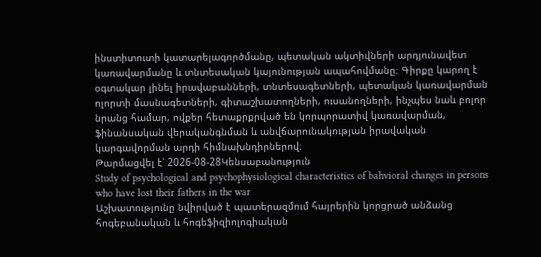ինստիտուտի կատարելագործմանը, պետական ակտիվների արդյունավետ կառավարմանը և տնտեսական կայունության ապահովմանը։ Գիրքը կարող է օգտակար լինել իրավաբանների, տնտեսագետների, պետական կառավարման ոլորտի մասնագետների, գիտաշխատողների, ուսանողների, ինչպես նաև բոլոր նրանց համար, ովքեր հետաքրքրված են կորպորատիվ կառավարման, ֆինանսական վերականգնման և անվճարունակության իրավական կարգավորման արդի հիմնախնդիրներով։
Թարմացվել է՝ 2026-08-28Կենսաբանություն
Study of psychological and psychophysiological characteristics of bahvioral changes in persons who have lost their fathers in the war
Աշխատությունը նվիրված է պատերազմում հայրերին կորցրած անձանց հոգեբանական և հոգեֆիզիոլոգիական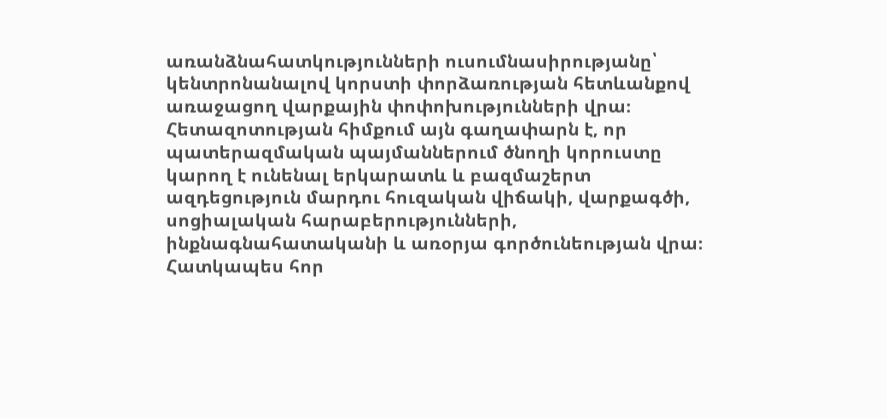առանձնահատկությունների ուսումնասիրությանը՝ կենտրոնանալով կորստի փորձառության հետևանքով առաջացող վարքային փոփոխությունների վրա։ Հետազոտության հիմքում այն գաղափարն է, որ պատերազմական պայմաններում ծնողի կորուստը կարող է ունենալ երկարատև և բազմաշերտ ազդեցություն մարդու հուզական վիճակի, վարքագծի, սոցիալական հարաբերությունների, ինքնագնահատականի և առօրյա գործունեության վրա։ Հատկապես հոր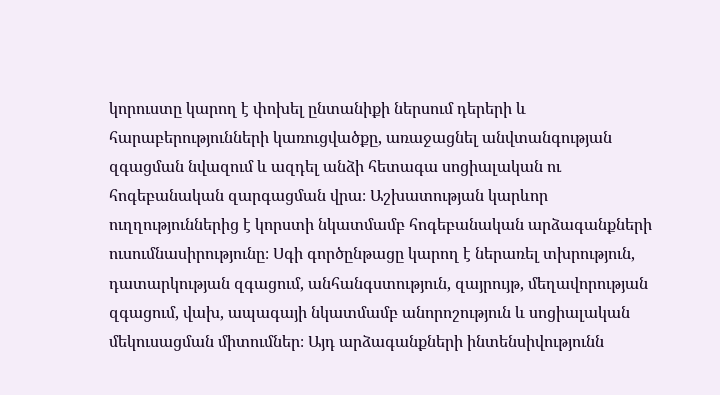կորուստը կարող է փոխել ընտանիքի ներսում դերերի և հարաբերությունների կառուցվածքը, առաջացնել անվտանգության զգացման նվազում և ազդել անձի հետագա սոցիալական ու հոգեբանական զարգացման վրա։ Աշխատության կարևոր ուղղություններից է կորստի նկատմամբ հոգեբանական արձագանքների ուսումնասիրությունը։ Սգի գործընթացը կարող է ներառել տխրություն, դատարկության զգացում, անհանգստություն, զայրույթ, մեղավորության զգացում, վախ, ապագայի նկատմամբ անորոշություն և սոցիալական մեկուսացման միտումներ։ Այդ արձագանքների ինտենսիվությունն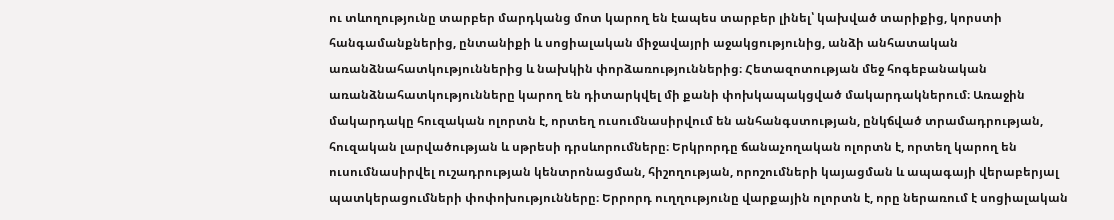ու տևողությունը տարբեր մարդկանց մոտ կարող են էապես տարբեր լինել՝ կախված տարիքից, կորստի հանգամանքներից, ընտանիքի և սոցիալական միջավայրի աջակցությունից, անձի անհատական առանձնահատկություններից և նախկին փորձառություններից։ Հետազոտության մեջ հոգեբանական առանձնահատկությունները կարող են դիտարկվել մի քանի փոխկապակցված մակարդակներում։ Առաջին մակարդակը հուզական ոլորտն է, որտեղ ուսումնասիրվում են անհանգստության, ընկճված տրամադրության, հուզական լարվածության և սթրեսի դրսևորումները։ Երկրորդը ճանաչողական ոլորտն է, որտեղ կարող են ուսումնասիրվել ուշադրության կենտրոնացման, հիշողության, որոշումների կայացման և ապագայի վերաբերյալ պատկերացումների փոփոխությունները։ Երրորդ ուղղությունը վարքային ոլորտն է, որը ներառում է սոցիալական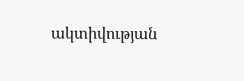ակտիվության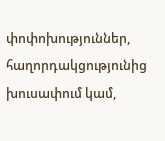փոփոխություններ, հաղորդակցությունից խուսափում կամ,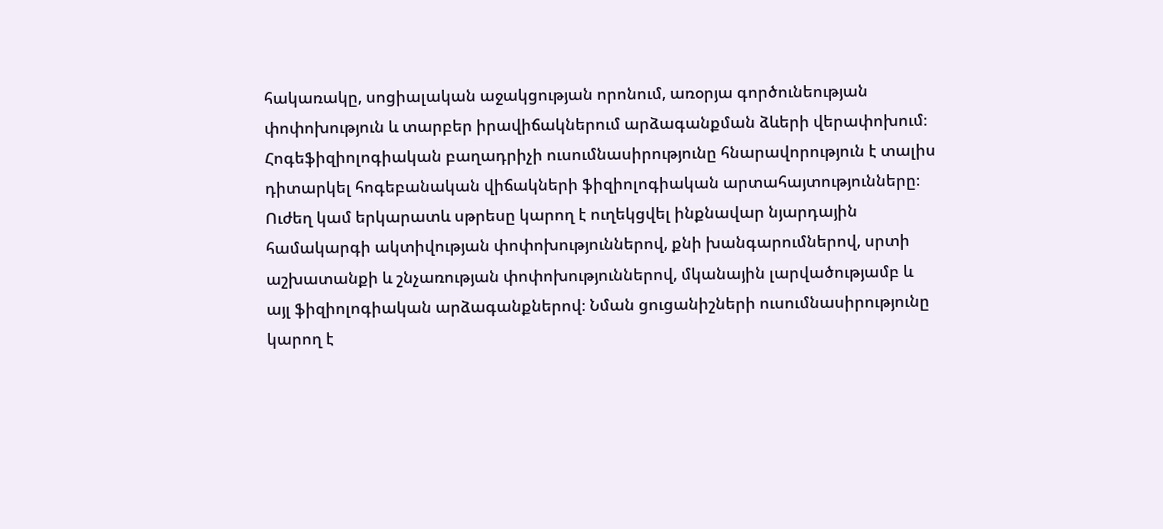հակառակը, սոցիալական աջակցության որոնում, առօրյա գործունեության փոփոխություն և տարբեր իրավիճակներում արձագանքման ձևերի վերափոխում։ Հոգեֆիզիոլոգիական բաղադրիչի ուսումնասիրությունը հնարավորություն է տալիս դիտարկել հոգեբանական վիճակների ֆիզիոլոգիական արտահայտությունները։ Ուժեղ կամ երկարատև սթրեսը կարող է ուղեկցվել ինքնավար նյարդային համակարգի ակտիվության փոփոխություններով, քնի խանգարումներով, սրտի աշխատանքի և շնչառության փոփոխություններով, մկանային լարվածությամբ և այլ ֆիզիոլոգիական արձագանքներով։ Նման ցուցանիշների ուսումնասիրությունը կարող է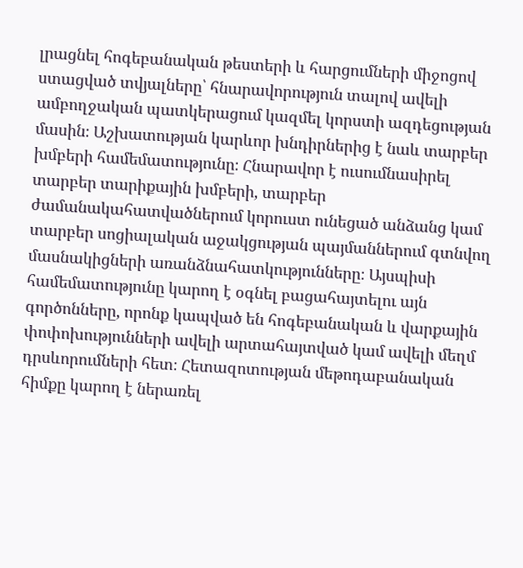լրացնել հոգեբանական թեստերի և հարցումների միջոցով ստացված տվյալները՝ հնարավորություն տալով ավելի ամբողջական պատկերացում կազմել կորստի ազդեցության մասին։ Աշխատության կարևոր խնդիրներից է նաև տարբեր խմբերի համեմատությունը։ Հնարավոր է ուսումնասիրել տարբեր տարիքային խմբերի, տարբեր ժամանակահատվածներում կորուստ ունեցած անձանց կամ տարբեր սոցիալական աջակցության պայմաններում գտնվող մասնակիցների առանձնահատկությունները։ Այսպիսի համեմատությունը կարող է օգնել բացահայտելու այն գործոնները, որոնք կապված են հոգեբանական և վարքային փոփոխությունների ավելի արտահայտված կամ ավելի մեղմ դրսևորումների հետ։ Հետազոտության մեթոդաբանական հիմքը կարող է ներառել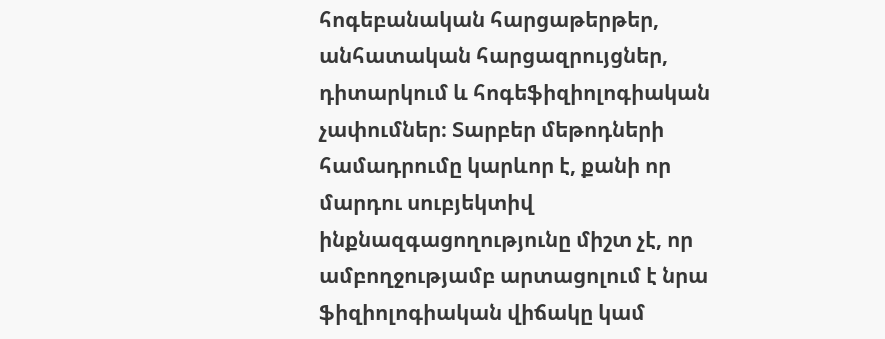հոգեբանական հարցաթերթեր, անհատական հարցազրույցներ, դիտարկում և հոգեֆիզիոլոգիական չափումներ։ Տարբեր մեթոդների համադրումը կարևոր է, քանի որ մարդու սուբյեկտիվ ինքնազգացողությունը միշտ չէ, որ ամբողջությամբ արտացոլում է նրա ֆիզիոլոգիական վիճակը կամ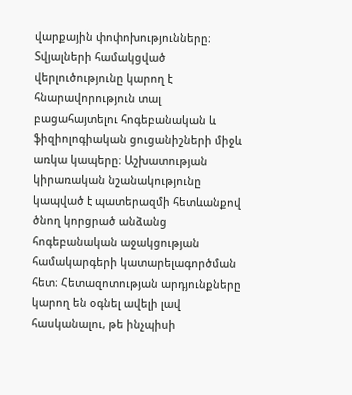վարքային փոփոխությունները։ Տվյալների համակցված վերլուծությունը կարող է հնարավորություն տալ բացահայտելու հոգեբանական և ֆիզիոլոգիական ցուցանիշների միջև առկա կապերը։ Աշխատության կիրառական նշանակությունը կապված է պատերազմի հետևանքով ծնող կորցրած անձանց հոգեբանական աջակցության համակարգերի կատարելագործման հետ։ Հետազոտության արդյունքները կարող են օգնել ավելի լավ հասկանալու, թե ինչպիսի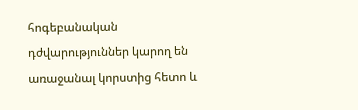հոգեբանական դժվարություններ կարող են առաջանալ կորստից հետո և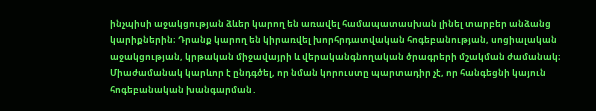ինչպիսի աջակցության ձևեր կարող են առավել համապատասխան լինել տարբեր անձանց կարիքներին։ Դրանք կարող են կիրառվել խորհրդատվական հոգեբանության, սոցիալական աջակցության, կրթական միջավայրի և վերականգնողական ծրագրերի մշակման ժամանակ։ Միաժամանակ կարևոր է ընդգծել, որ նման կորուստը պարտադիր չէ, որ հանգեցնի կայուն հոգեբանական խանգարման․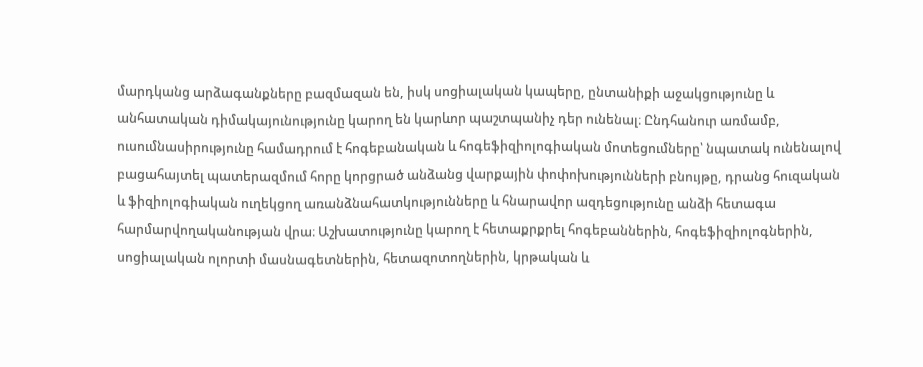մարդկանց արձագանքները բազմազան են, իսկ սոցիալական կապերը, ընտանիքի աջակցությունը և անհատական դիմակայունությունը կարող են կարևոր պաշտպանիչ դեր ունենալ։ Ընդհանուր առմամբ, ուսումնասիրությունը համադրում է հոգեբանական և հոգեֆիզիոլոգիական մոտեցումները՝ նպատակ ունենալով բացահայտել պատերազմում հորը կորցրած անձանց վարքային փոփոխությունների բնույթը, դրանց հուզական և ֆիզիոլոգիական ուղեկցող առանձնահատկությունները և հնարավոր ազդեցությունը անձի հետագա հարմարվողականության վրա։ Աշխատությունը կարող է հետաքրքրել հոգեբաններին, հոգեֆիզիոլոգներին, սոցիալական ոլորտի մասնագետներին, հետազոտողներին, կրթական և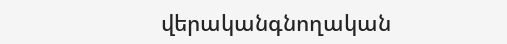վերականգնողական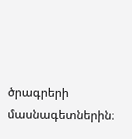ծրագրերի մասնագետներին։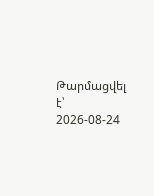Թարմացվել է՝ 2026-08-24